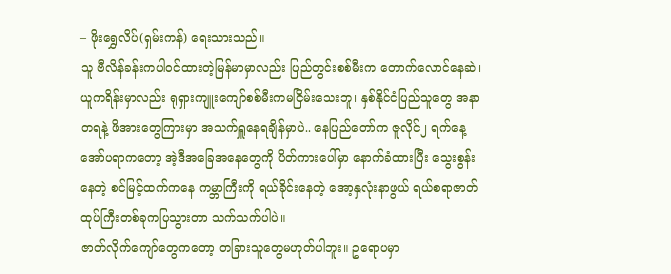– ဖိုးရွှေလိပ်(ရှမ်းကန်) ရေးသားသည်။
သူ ဗီလိန်ခန်းကပါဝင်ထားတဲ့မြန်မာမှာလည်း ပြည်တွင်းစစ်မီးက တောက်လောင်နေဆဲ၊ ယူကရိန်းမှာလည်း ရုရှားကျူးကျော်စစ်မီးကမငြိမ်းသေးဘူ၊ နှစ်နိုင်ငံပြည်သူတွေ အနာတရနဲ့ ဖိအားတွေကြားမှာ အသက်ရှူနေရချိန်မှာပဲ.. နေပြည်တော်က ဇူလိုင်၂ ရက်နေ့ အော်ပရာကတော့ အဲ့ဒီအခြေအနေတွေကို ပိတ်ကားပေါ်မှာ နောက်ခံထားပြီး သွေးစွန်းနေတဲ့ စင်မြင့်ထက်ကနေ ကမ္ဘာကြီးကို ရယ်ခိုင်းနေတဲ့ အော့နှလုံးနာဖွယ် ရယ်စရာဇာတ်ထုပ်ကြီးတစ်ခုကပြသွားတာ သက်သက်ပါပဲ။
ဇာတ်လိုက်ကျော်တွေကတော့ တခြားသူတွေမဟုတ်ပါဘူး။ ဥရောပမှာ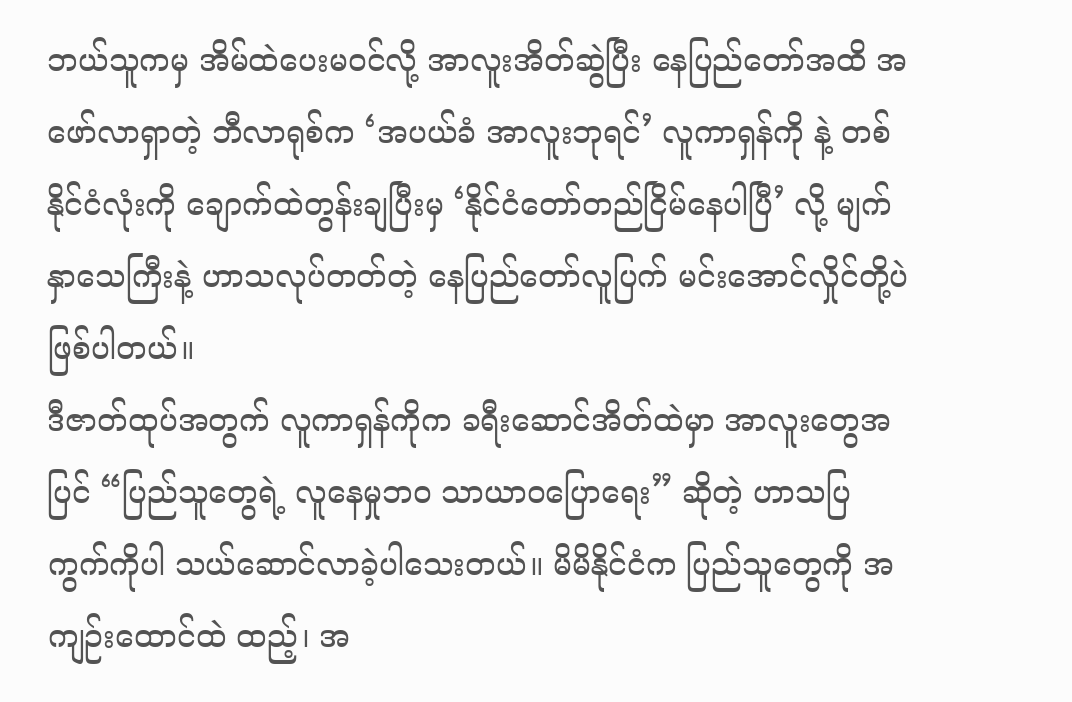ဘယ်သူကမှ အိမ်ထဲပေးမဝင်လို့ အာလူးအိတ်ဆွဲပြီး နေပြည်တော်အထိ အဖော်လာရှာတဲ့ ဘီလာရုစ်က ‘အပယ်ခံ အာလူးဘုရင်’ လူကာရှန်ကို နဲ့ တစ်နိုင်ငံလုံးကို ချောက်ထဲတွန်းချပြီးမှ ‘နိုင်ငံတော်တည်ငြိမ်နေပါပြီ’ လို့ မျက်နှာသေကြီးနဲ့ ဟာသလုပ်တတ်တဲ့ နေပြည်တော်လူပြက် မင်းအောင်လှိုင်တို့ပဲ ဖြစ်ပါတယ်။
ဒီဇာတ်ထုပ်အတွက် လူကာရှန်ကိုက ခရီးဆောင်အိတ်ထဲမှာ အာလူးတွေအပြင် “ပြည်သူတွေရဲ့ လူနေမှုဘဝ သာယာဝပြောရေး” ဆိုတဲ့ ဟာသပြကွက်ကိုပါ သယ်ဆောင်လာခဲ့ပါသေးတယ်။ မိမိနိုင်ငံက ပြည်သူတွေကို အကျဉ်းထောင်ထဲ ထည့်၊ အ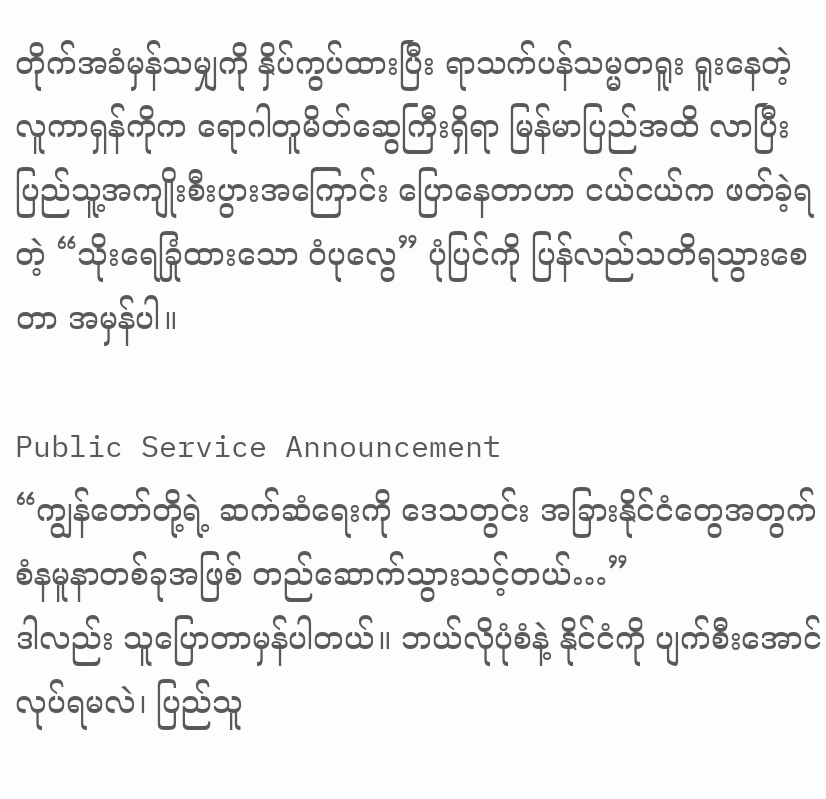တိုက်အခံမှန်သမျှကို နှိပ်ကွပ်ထားပြီး ရာသက်ပန်သမ္မတရူး ရူးနေတဲ့ လူကာရှန်ကိုက ရောဂါတူမိတ်ဆွေကြီးရှိရာ မြန်မာပြည်အထိ လာပြီး ပြည်သူ့အကျိုးစီးပွားအကြောင်း ပြောနေတာဟာ ငယ်ငယ်က ဖတ်ခဲ့ရတဲ့ “သိုးရေခြုံထားသော ဝံပုလွေ” ပုံပြင်ကို ပြန်လည်သတိရသွားစေတာ အမှန်ပါ။

Public Service Announcement
“ကျွန်တော်တို့ရဲ့ ဆက်ဆံရေးကို ဒေသတွင်း အခြားနိုင်ငံတွေအတွက် စံနမူနာတစ်ခုအဖြစ် တည်ဆောက်သွားသင့်တယ်…”
ဒါလည်း သူပြောတာမှန်ပါတယ်။ ဘယ်လိုပုံစံနဲ့ နိုင်ငံကို ပျက်စီးအောင်လုပ်ရမလဲ၊ ပြည်သူ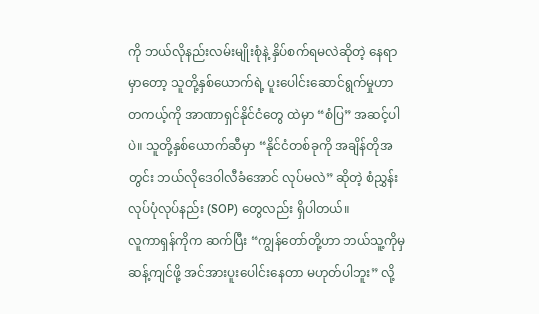ကို ဘယ်လိုနည်းလမ်းမျိုးစုံနဲ့ နှိပ်စက်ရမလဲဆိုတဲ့ နေရာမှာတော့ သူတို့နှစ်ယောက်ရဲ့ ပူးပေါင်းဆောင်ရွက်မှုဟာ တကယ့်ကို အာဏာရှင်နိုင်ငံတွေ ထဲမှာ “စံပြ” အဆင့်ပါပဲ။ သူတို့နှစ်ယောက်ဆီမှာ “နိုင်ငံတစ်ခုကို အချိန်တိုအတွင်း ဘယ်လိုဒေဝါလီခံအောင် လုပ်မလဲ” ဆိုတဲ့ စံညွှန်းလုပ်ပုံလုပ်နည်း (SOP) တွေလည်း ရှိပါတယ်။
လူကာရှန်ကိုက ဆက်ပြီး “ကျွန်တော်တို့ဟာ ဘယ်သူ့ကိုမှ ဆန့်ကျင်ဖို့ အင်အားပူးပေါင်းနေတာ မဟုတ်ပါဘူး” လို့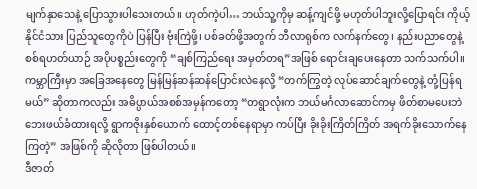မျက်နှာသေနဲ့ ပြောသွားပါသေးတယ်။ ဟုတ်ကဲ့ပါ… ဘယ်သူ့ကိုမှ ဆန့်ကျင်ဖို့ မဟုတ်ပါဘူးလို့ပြောရင်း ကိုယ့်နိုင်ငံသား ပြည်သူတွေကိုပဲ ပြန်ပြီး ဗုံးကြဲဖို့၊ ပစ်ခတ်ဖို့အတွက် ဘီလာရုစ်က လက်နက်တွေ၊ နည်းပညာတွေနဲ့ စစ်ရဟတ်ယာဉ် အပိုပစ္စည်းတွေကို “ချစ်ကြည်ရေး အမှတ်တရ”အဖြစ် ရောင်းချပေးနေတာ သက်သက်ပါ။
ကမ္ဘာကြီးမှာ အခြေအနေတွေ မြန်မြန်ဆန်ဆန်ပြောင်းလဲနေလို့ “တက်ကြွတဲ့ လုပ်ဆောင်ချက်တွေနဲ့ တုံ့ပြန်ရမယ်” ဆိုတာကလည်း အဓိပ္ပာယ်အစစ်အမှန်ကတော့ “တရွာလုံးက ဘယ်မင်္ဂလာဆောင်ကမှ ဖိတ်စာမပေးဘဲ ဘေးဖယ်ခံထားရလို့ ရွာကဇိုးနှစ်ယောက် ထောင့်တစ်နေရာမှာ ကပ်ပြီး ခိုးခိုးကြိတ်ကြိတ် အရက်ခိုးသောက်နေကြတဲ့” အဖြစ်ကို ဆိုလိုတာ ဖြစ်ပါတယ်။
ဒီဇာတ်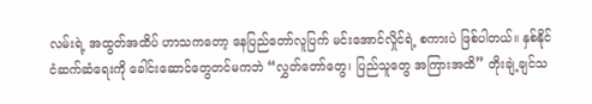လမ်းရဲ့ အထွတ်အထိပ် ဟာသကတော့ နေပြည်တော်လူပြက် မင်းအောင်လှိုင်ရဲ့ စကားပဲ ဖြစ်ပါတယ်။ နှစ်နိုင်ငံဆက်ဆံရေးကို ခေါင်းဆောင်တွေတင်မကဘဲ “လွှတ်တော်တွေ၊ ပြည်သူတွေ အကြားအထိ” တိုးချဲ့ချင်သ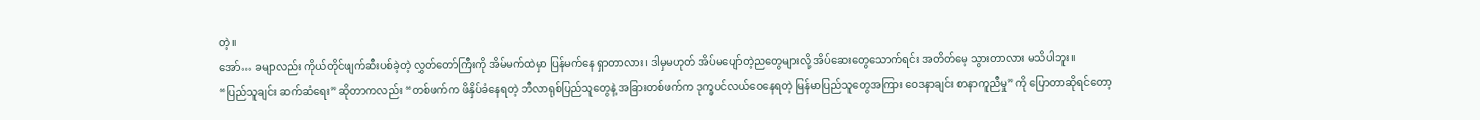တဲ့။
အော်… ခမျာလည်း ကိုယ်တိုင်ဖျက်ဆီးပစ်ခဲ့တဲ့ လွှတ်တော်ကြီးကို အိမ်မက်ထဲမှာ ပြန်မက်နေ ရှာတာလား၊ ဒါမှမဟုတ် အိပ်မပျော်တဲ့ညတွေများလို့ အိပ်ဆေးတွေသောက်ရင်း အတိတ်မေ့ သွားတာလား မသိပါဘူး။
“ပြည်သူချင်း ဆက်ဆံရေး” ဆိုတာကလည်း “တစ်ဖက်က ဖိနှိပ်ခံနေရတဲ့ ဘီလာရုစ်ပြည်သူတွေနဲ့ အခြားတစ်ဖက်က ဒုက္ခပင်လယ်ဝေနေရတဲ့ မြန်မာပြည်သူတွေအကြား ဝေဒနာချင်း စာနာကူညီမှု” ကို ပြောတာဆိုရင်တော့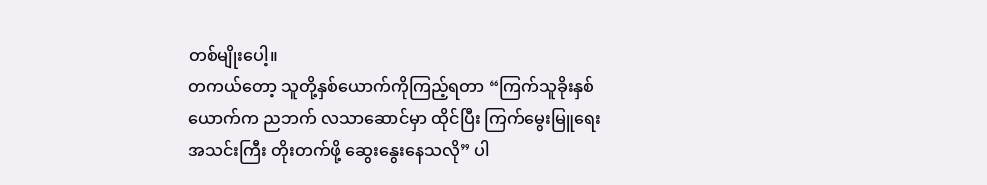တစ်မျိုးပေါ့။
တကယ်တော့ သူတို့နှစ်ယောက်ကိုကြည့်ရတာ “ကြက်သူခိုးနှစ်ယောက်က ညဘက် လသာဆောင်မှာ ထိုင်ပြီး ကြက်မွေးမြူရေးအသင်းကြီး တိုးတက်ဖို့ ဆွေးနွေးနေသလို” ပါ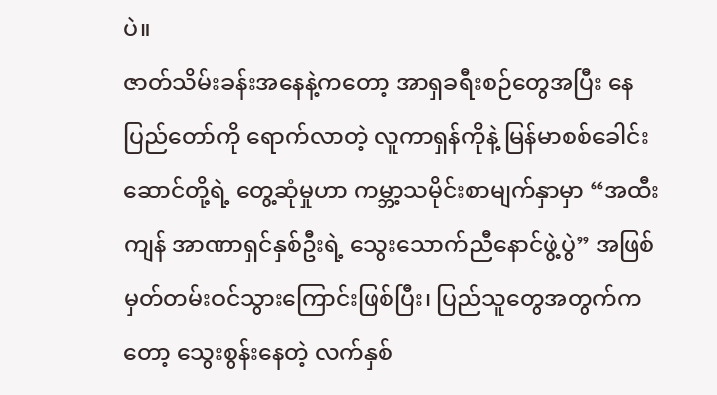ပဲ။
ဇာတ်သိမ်းခန်းအနေနဲ့ကတော့ အာရှခရီးစဉ်တွေအပြီး နေပြည်တော်ကို ရောက်လာတဲ့ လူကာရှန်ကိုနဲ့ မြန်မာစစ်ခေါင်းဆောင်တို့ရဲ့ တွေ့ဆုံမှုဟာ ကမ္ဘာ့သမိုင်းစာမျက်နှာမှာ “အထီးကျန် အာဏာရှင်နှစ်ဦးရဲ့ သွေးသောက်ညီနောင်ဖွဲ့ပွဲ” အဖြစ် မှတ်တမ်းဝင်သွားကြောင်းဖြစ်ပြီး၊ ပြည်သူတွေအတွက်ကတော့ သွေးစွန်းနေတဲ့ လက်နှစ်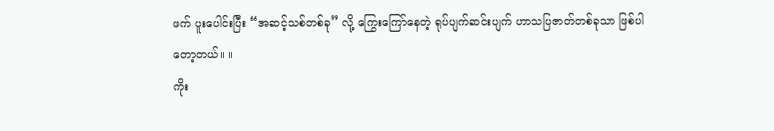ဖက် ပူးပေါင်းပြီး “အဆင့်သစ်တစ်ခု” လို့ ကြွေးကြော်နေတဲ့ ရုပ်ပျက်ဆင်းပျက် ဟာသပြဇာတ်တစ်ခုသာ ဖြစ်ပါတော့တယ်။ ။
ကိုး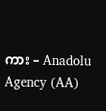ကား – Anadolu Agency (AA)